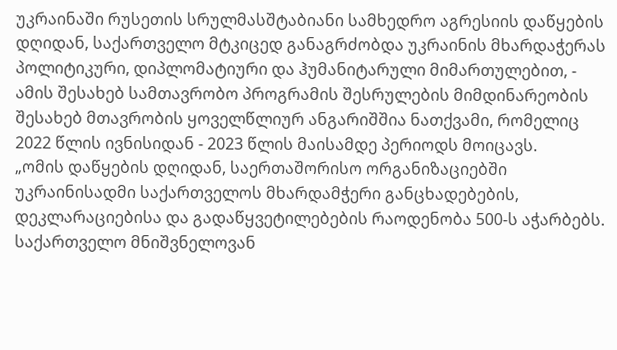უკრაინაში რუსეთის სრულმასშტაბიანი სამხედრო აგრესიის დაწყების დღიდან, საქართველო მტკიცედ განაგრძობდა უკრაინის მხარდაჭერას პოლიტიკური, დიპლომატიური და ჰუმანიტარული მიმართულებით, - ამის შესახებ სამთავრობო პროგრამის შესრულების მიმდინარეობის შესახებ მთავრობის ყოველწლიურ ანგარიშშია ნათქვამი, რომელიც 2022 წლის ივნისიდან - 2023 წლის მაისამდე პერიოდს მოიცავს.
„ომის დაწყების დღიდან, საერთაშორისო ორგანიზაციებში უკრაინისადმი საქართველოს მხარდამჭერი განცხადებების, დეკლარაციებისა და გადაწყვეტილებების რაოდენობა 500-ს აჭარბებს. საქართველო მნიშვნელოვან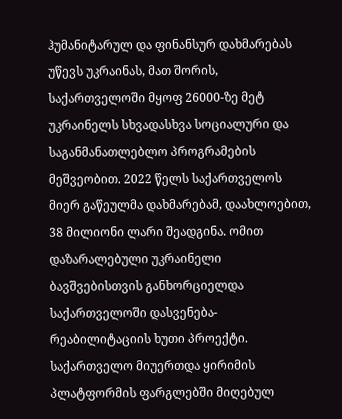ჰუმანიტარულ და ფინანსურ დახმარებას უწევს უკრაინას, მათ შორის, საქართველოში მყოფ 26000-ზე მეტ უკრაინელს სხვადასხვა სოციალური და საგანმანათლებლო პროგრამების მეშვეობით. 2022 წელს საქართველოს მიერ გაწეულმა დახმარებამ, დაახლოებით, 38 მილიონი ლარი შეადგინა. ომით დაზარალებული უკრაინელი ბავშვებისთვის განხორციელდა საქართველოში დასვენება-რეაბილიტაციის ხუთი პროექტი. საქართველო მიუერთდა ყირიმის პლატფორმის ფარგლებში მიღებულ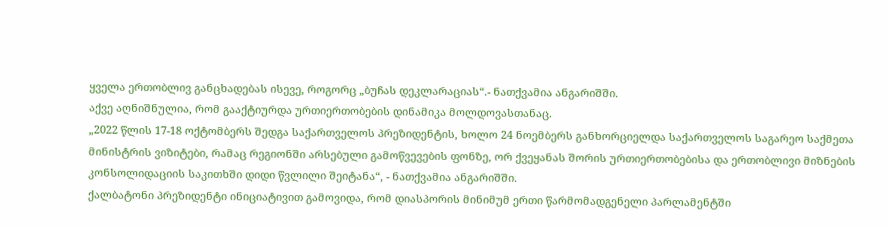ყველა ერთობლივ განცხადებას ისევე, როგორც „ბუჩას დეკლარაციას“.- ნათქვამია ანგარიშში.
აქვე აღნიშნულია, რომ გააქტიურდა ურთიერთობების დინამიკა მოლდოვასთანაც.
„2022 წლის 17-18 ოქტომბერს შედგა საქართველოს პრეზიდენტის, ხოლო 24 ნოემბერს განხორციელდა საქართველოს საგარეო საქმეთა მინისტრის ვიზიტები, რამაც რეგიონში არსებული გამოწვევების ფონზე, ორ ქვეყანას შორის ურთიერთობებისა და ერთობლივი მიზნების კონსოლიდაციის საკითხში დიდი წვლილი შეიტანა“, - ნათქვამია ანგარიშში.
ქალბატონი პრეზიდენტი ინიციატივით გამოვიდა, რომ დიასპორის მინიმუმ ერთი წარმომადგენელი პარლამენტში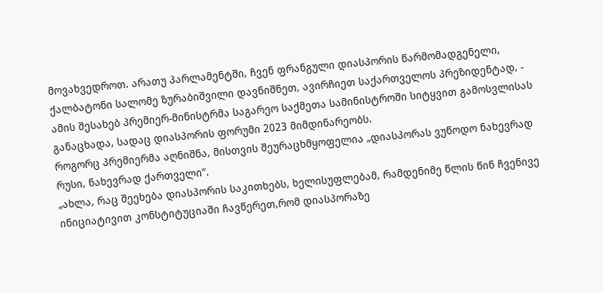მოვახვედროთ. არათუ პარლამენტში, ჩვენ ფრანგული დიასპორის წარმომადგენელი, ქალბატონი სალომე ზურაბიშვილი დავნიშნეთ, ავირჩიეთ საქართველოს პრეზიდენტად, - ამის შესახებ პრემიერ-მინისტრმა საგარეო საქმეთა სამინისტროში სიტყვით გამოსვლისას განაცხადა, სადაც დიასპორის ფორუმი 2023 მიმდინარეობს.
როგორც პრემიერმა აღნიშნა, მისთვის შეურაცხმყოფელია „დიასპორას ვუწოდო ნახევრად რუსი, ნახევრად ქართველი“.
„ახლა, რაც შეეხება დიასპორის საკითხებს, ხელისუფლებამ, რამდენიმე წლის წინ ჩვენივე ინიციატივით კონსტიტუციაში ჩავწერეთ,რომ დიასპორაზე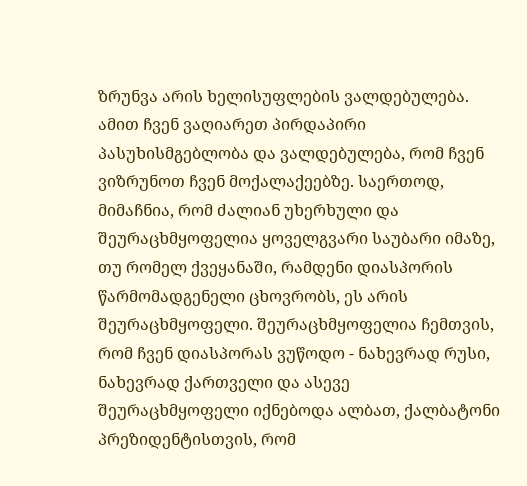ზრუნვა არის ხელისუფლების ვალდებულება. ამით ჩვენ ვაღიარეთ პირდაპირი პასუხისმგებლობა და ვალდებულება, რომ ჩვენ ვიზრუნოთ ჩვენ მოქალაქეებზე. საერთოდ, მიმაჩნია, რომ ძალიან უხერხული და შეურაცხმყოფელია ყოველგვარი საუბარი იმაზე, თუ რომელ ქვეყანაში, რამდენი დიასპორის წარმომადგენელი ცხოვრობს, ეს არის შეურაცხმყოფელი. შეურაცხმყოფელია ჩემთვის, რომ ჩვენ დიასპორას ვუწოდო - ნახევრად რუსი, ნახევრად ქართველი და ასევე შეურაცხმყოფელი იქნებოდა ალბათ, ქალბატონი პრეზიდენტისთვის, რომ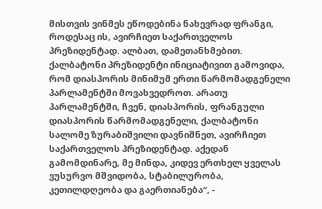მისთვის ვინმეს ეწოდებინა ნახევრად ფრანგი, როდესაც ის, ავირჩიეთ საქართველოს პრეზიდენტად. ალბათ, დამეთანხმებით.
ქალბატონი პრეზიდენტი ინიციატივით გამოვიდა, რომ დიასპორის მინიმუმ ერთი წარმომადგენელი პარლამენტში მოვახვედროთ. არათუ პარლამენტში, ჩვენ, დიასპორის, ფრანგული დიასპორის წარმომადგენელი, ქალბატონი სალომე ზურაბიშვილი დავნიშნეთ, ავირჩიეთ საქართველოს პრეზიდენტად. აქედან გამომდინარე, მე მინდა, კიდევ ერთხელ ყველას ვუსურვო მშვიდობა, სტაბილურობა, კეთილდღეობა და გაერთიანება“, -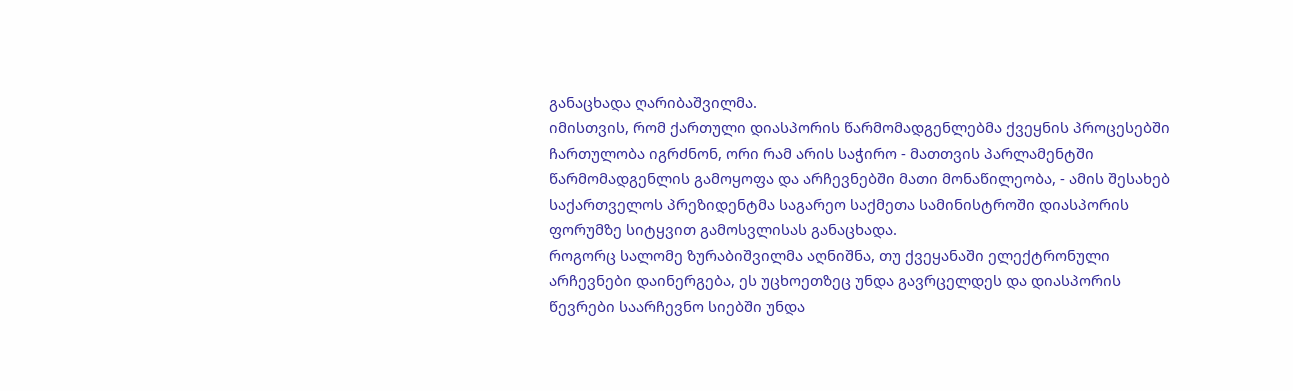განაცხადა ღარიბაშვილმა.
იმისთვის, რომ ქართული დიასპორის წარმომადგენლებმა ქვეყნის პროცესებში ჩართულობა იგრძნონ, ორი რამ არის საჭირო - მათთვის პარლამენტში წარმომადგენლის გამოყოფა და არჩევნებში მათი მონაწილეობა, - ამის შესახებ საქართველოს პრეზიდენტმა საგარეო საქმეთა სამინისტროში დიასპორის ფორუმზე სიტყვით გამოსვლისას განაცხადა.
როგორც სალომე ზურაბიშვილმა აღნიშნა, თუ ქვეყანაში ელექტრონული არჩევნები დაინერგება, ეს უცხოეთზეც უნდა გავრცელდეს და დიასპორის წევრები საარჩევნო სიებში უნდა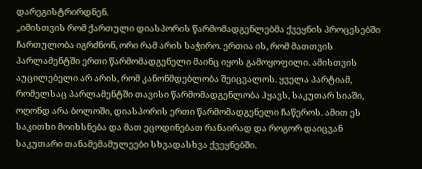დარეგისტრირდნენ.
„იმისთვის რომ ქართული დიასპორის წარმომადგენლებმა ქვეყნის პროცესებში ჩართულობა იგრძნონ, ორი რამ არის საჭირო. ერთია ის, რომ მათთვის პარლამენტში ერთი წარმომადგენელი მაინც იყოს გამოყოფილი. ამისთვის აუცილებელი არ არის, რომ კანონმდებლობა შეიცვალოს. ყველა პარტიამ, რომელსაც პარლამენტში თავისი წარმომადგენლობა ჰყავს, საკუთარ სიაში, ოღონდ არა ბოლოში, დიასპორის ერთი წარმომადგენელი ჩაწეროს. ამით ეს საკითხი მოიხსნება და მათ ეცოდინებათ რანაირად და როგორ დაიცვან საკუთარი თანამემამულეები სხვადასხვა ქვეყნებში.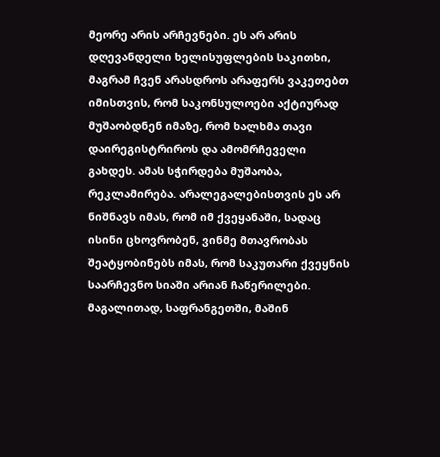მეორე არის არჩევნები. ეს არ არის დღევანდელი ხელისუფლების საკითხი, მაგრამ ჩვენ არასდროს არაფერს ვაკეთებთ იმისთვის, რომ საკონსულოები აქტიურად მუშაობდნენ იმაზე, რომ ხალხმა თავი დაირეგისტრიროს და ამომრჩეველი გახდეს. ამას სჭირდება მუშაობა, რეკლამირება. არალეგალებისთვის ეს არ ნიშნავს იმას, რომ იმ ქვეყანაში, სადაც ისინი ცხოვრობენ, ვინმე მთავრობას შეატყობინებს იმას, რომ საკუთარი ქვეყნის საარჩევნო სიაში არიან ჩაწერილები. მაგალითად, საფრანგეთში, მაშინ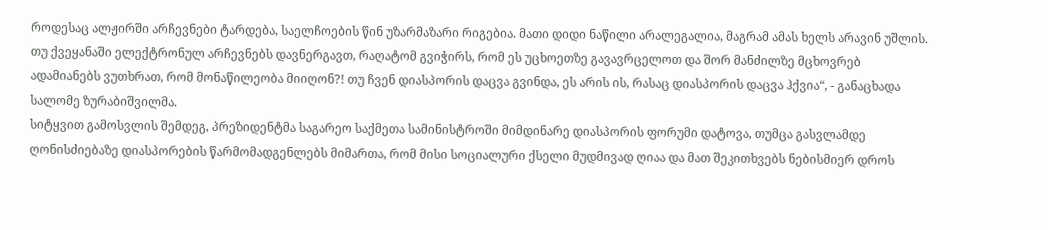როდესაც ალჟირში არჩევნები ტარდება, საელჩოების წინ უზარმაზარი რიგებია. მათი დიდი ნაწილი არალეგალია, მაგრამ ამას ხელს არავინ უშლის. თუ ქვეყანაში ელექტრონულ არჩევნებს დავნერგავთ, რაღატომ გვიჭირს, რომ ეს უცხოეთზე გავავრცელოთ და შორ მანძილზე მცხოვრებ ადამიანებს ვუთხრათ, რომ მონაწილეობა მიიღონ?! თუ ჩვენ დიასპორის დაცვა გვინდა, ეს არის ის, რასაც დიასპორის დაცვა ჰქვია“, - განაცხადა სალომე ზურაბიშვილმა.
სიტყვით გამოსვლის შემდეგ, პრეზიდენტმა საგარეო საქმეთა სამინისტროში მიმდინარე დიასპორის ფორუმი დატოვა, თუმცა გასვლამდე ღონისძიებაზე დიასპორების წარმომადგენლებს მიმართა, რომ მისი სოციალური ქსელი მუდმივად ღიაა და მათ შეკითხვებს ნებისმიერ დროს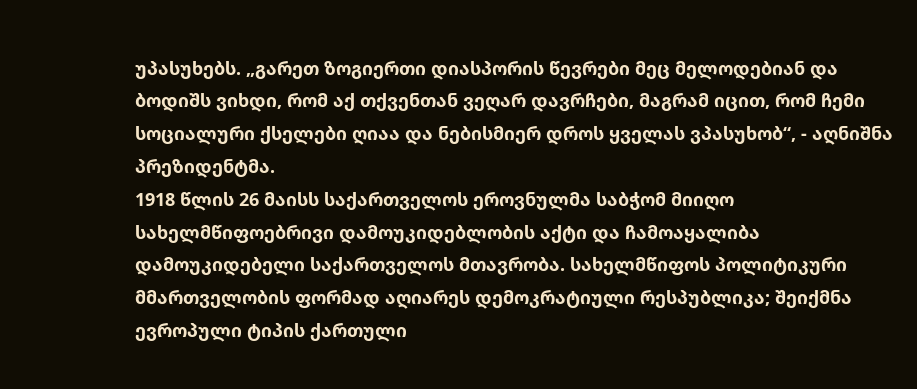უპასუხებს. „გარეთ ზოგიერთი დიასპორის წევრები მეც მელოდებიან და ბოდიშს ვიხდი, რომ აქ თქვენთან ვეღარ დავრჩები, მაგრამ იცით, რომ ჩემი სოციალური ქსელები ღიაა და ნებისმიერ დროს ყველას ვპასუხობ“, - აღნიშნა პრეზიდენტმა.
1918 წლის 26 მაისს საქართველოს ეროვნულმა საბჭომ მიიღო სახელმწიფოებრივი დამოუკიდებლობის აქტი და ჩამოაყალიბა დამოუკიდებელი საქართველოს მთავრობა. სახელმწიფოს პოლიტიკური მმართველობის ფორმად აღიარეს დემოკრატიული რესპუბლიკა; შეიქმნა ევროპული ტიპის ქართული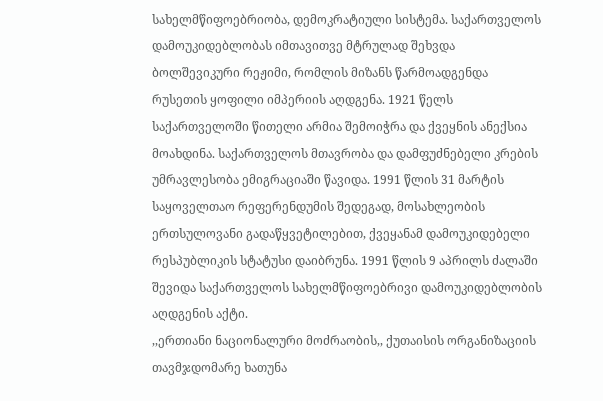სახელმწიფოებრიობა, დემოკრატიული სისტემა. საქართველოს დამოუკიდებლობას იმთავითვე მტრულად შეხვდა ბოლშევიკური რეჟიმი, რომლის მიზანს წარმოადგენდა რუსეთის ყოფილი იმპერიის აღდგენა. 1921 წელს საქართველოში წითელი არმია შემოიჭრა და ქვეყნის ანექსია მოახდინა. საქართველოს მთავრობა და დამფუძნებელი კრების უმრავლესობა ემიგრაციაში წავიდა. 1991 წლის 31 მარტის საყოველთაო რეფერენდუმის შედეგად, მოსახლეობის ერთსულოვანი გადაწყვეტილებით, ქვეყანამ დამოუკიდებელი რესპუბლიკის სტატუსი დაიბრუნა. 1991 წლის 9 აპრილს ძალაში შევიდა საქართველოს სახელმწიფოებრივი დამოუკიდებლობის აღდგენის აქტი.
,,ერთიანი ნაციონალური მოძრაობის,, ქუთაისის ორგანიზაციის თავმჯდომარე ხათუნა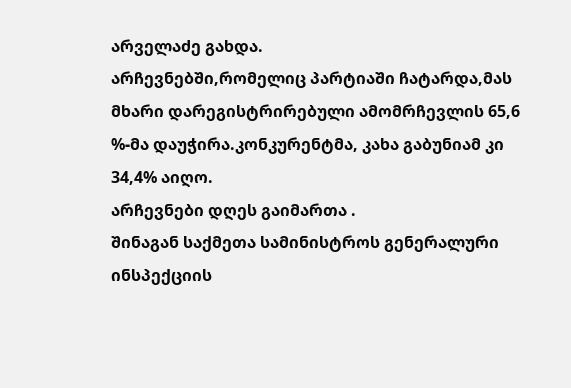არველაძე გახდა.
არჩევნებში,რომელიც პარტიაში ჩატარდა,მას მხარი დარეგისტრირებული ამომრჩევლის 65,6 %-მა დაუჭირა.კონკურენტმა, კახა გაბუნიამ კი 34,4% აიღო.
არჩევნები დღეს გაიმართა .
შინაგან საქმეთა სამინისტროს გენერალური ინსპექციის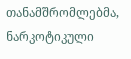თანამშრომლებმა, ნარკოტიკული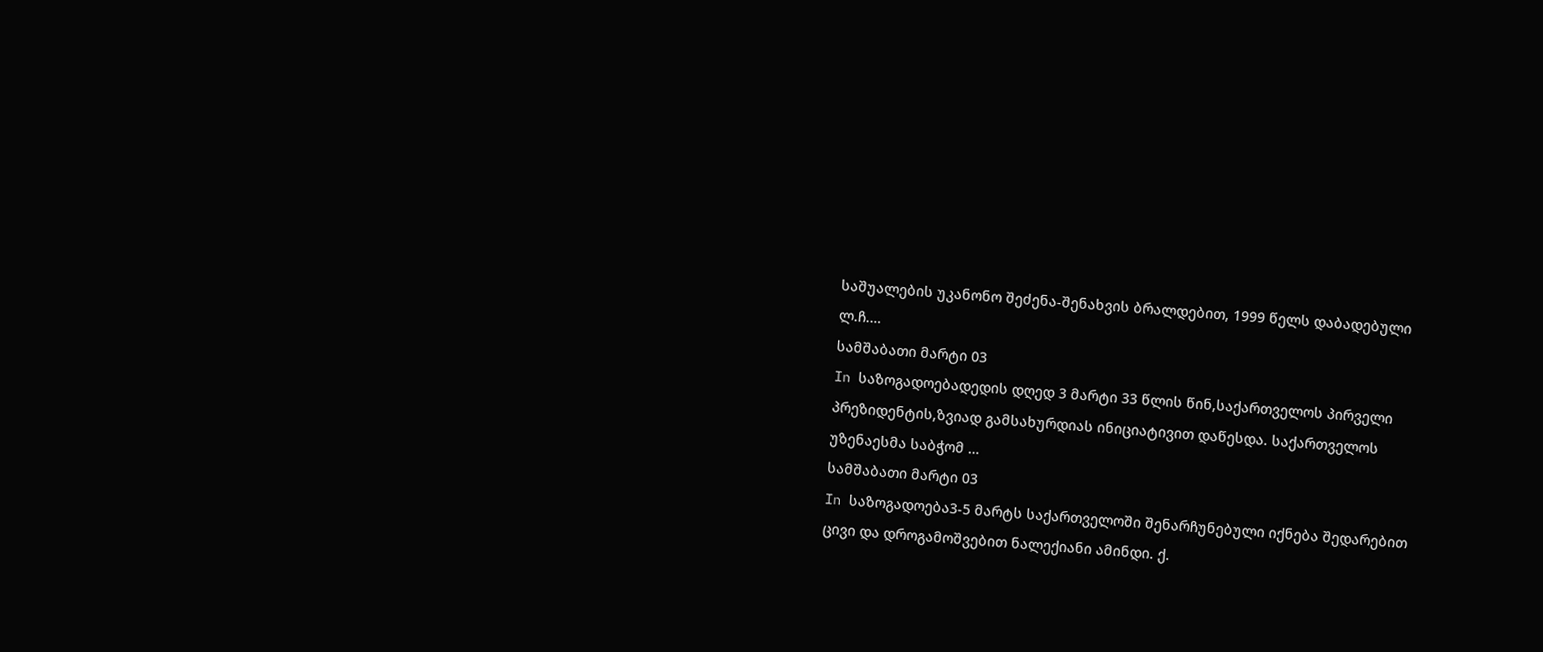საშუალების უკანონო შეძენა-შენახვის ბრალდებით, 1999 წელს დაბადებული ლ.ჩ.…
სამშაბათი მარტი 03
In საზოგადოებადედის დღედ 3 მარტი 33 წლის წინ,საქართველოს პირველი პრეზიდენტის,ზვიად გამსახურდიას ინიციატივით დაწესდა. საქართველოს უზენაესმა საბჭომ …
სამშაბათი მარტი 03
In საზოგადოება3-5 მარტს საქართველოში შენარჩუნებული იქნება შედარებით ცივი და დროგამოშვებით ნალექიანი ამინდი. ქ.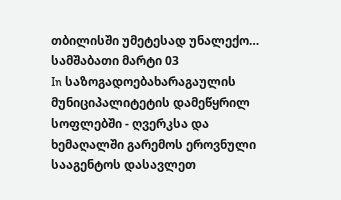თბილისში უმეტესად უნალექო…
სამშაბათი მარტი 03
In საზოგადოებახარაგაულის მუნიციპალიტეტის დამეწყრილ სოფლებში - ღვერკსა და ხემაღალში გარემოს ეროვნული სააგენტოს დასავლეთ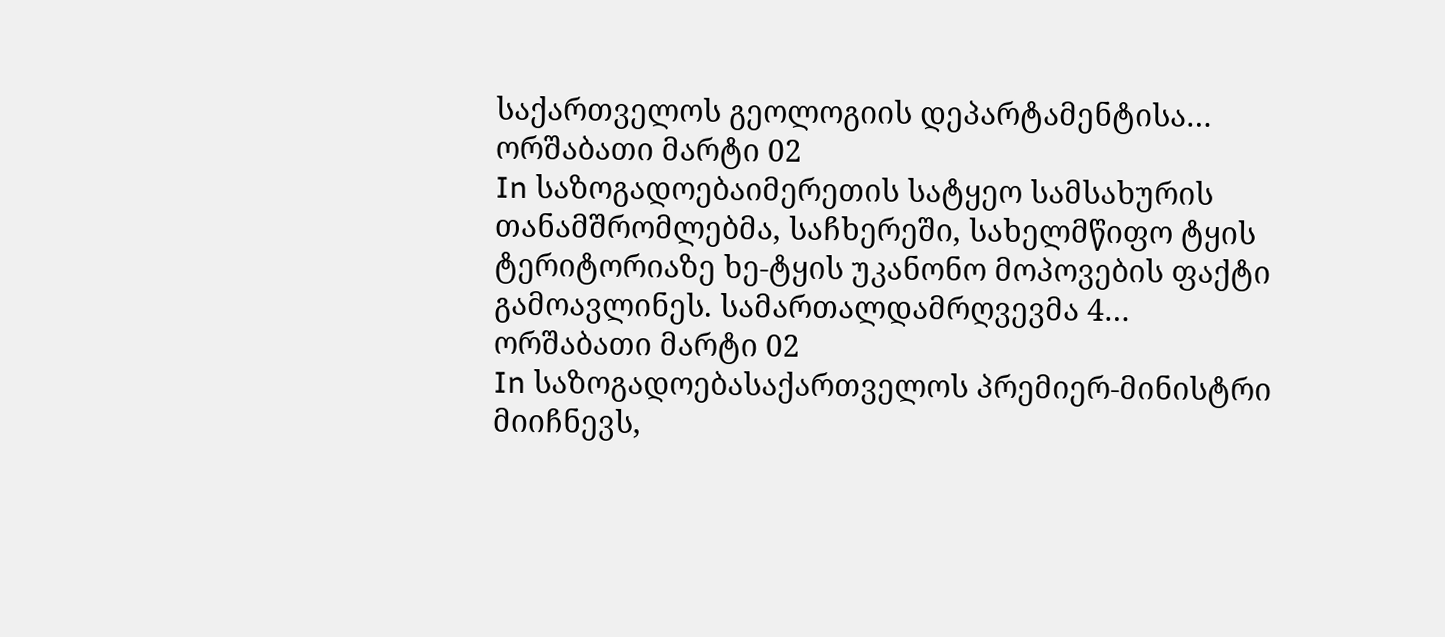საქართველოს გეოლოგიის დეპარტამენტისა…
ორშაბათი მარტი 02
In საზოგადოებაიმერეთის სატყეო სამსახურის თანამშრომლებმა, საჩხერეში, სახელმწიფო ტყის ტერიტორიაზე ხე-ტყის უკანონო მოპოვების ფაქტი გამოავლინეს. სამართალდამრღვევმა 4…
ორშაბათი მარტი 02
In საზოგადოებასაქართველოს პრემიერ-მინისტრი მიიჩნევს,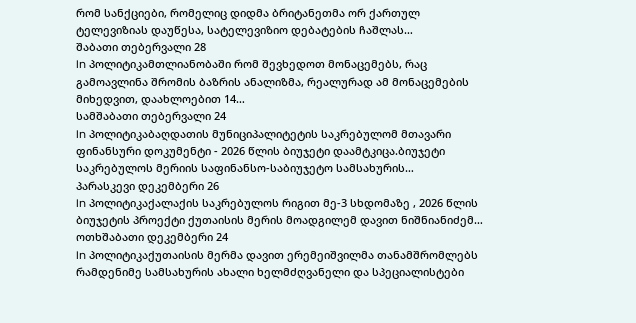რომ სანქციები, რომელიც დიდმა ბრიტანეთმა ორ ქართულ ტელევიზიას დაუწესა, სატელევიზიო დებატების ჩაშლას…
შაბათი თებერვალი 28
In პოლიტიკამთლიანობაში რომ შევხედოთ მონაცემებს, რაც გამოავლინა შრომის ბაზრის ანალიზმა, რეალურად ამ მონაცემების მიხედვით, დაახლოებით 14…
სამშაბათი თებერვალი 24
In პოლიტიკაბაღდათის მუნიციპალიტეტის საკრებულომ მთავარი ფინანსური დოკუმენტი - 2026 წლის ბიუჯეტი დაამტკიცა.ბიუჯეტი საკრებულოს მერიის საფინანსო-საბიუჯეტო სამსახურის…
პარასკევი დეკემბერი 26
In პოლიტიკაქალაქის საკრებულოს რიგით მე-3 სხდომაზე , 2026 წლის ბიუჯეტის პროექტი ქუთაისის მერის მოადგილემ დავით ნიშნიანიძემ…
ოთხშაბათი დეკემბერი 24
In პოლიტიკაქუთაისის მერმა დავით ერემეიშვილმა თანამშრომლებს რამდენიმე სამსახურის ახალი ხელმძღვანელი და სპეციალისტები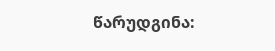წარუდგინა: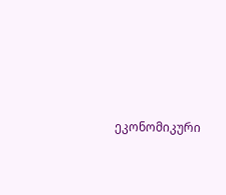ეკონომიკური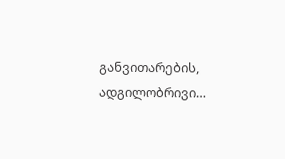განვითარების, ადგილობრივი…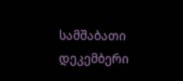სამშაბათი დეკემბერი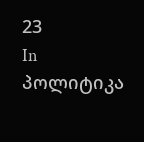23
In პოლიტიკა